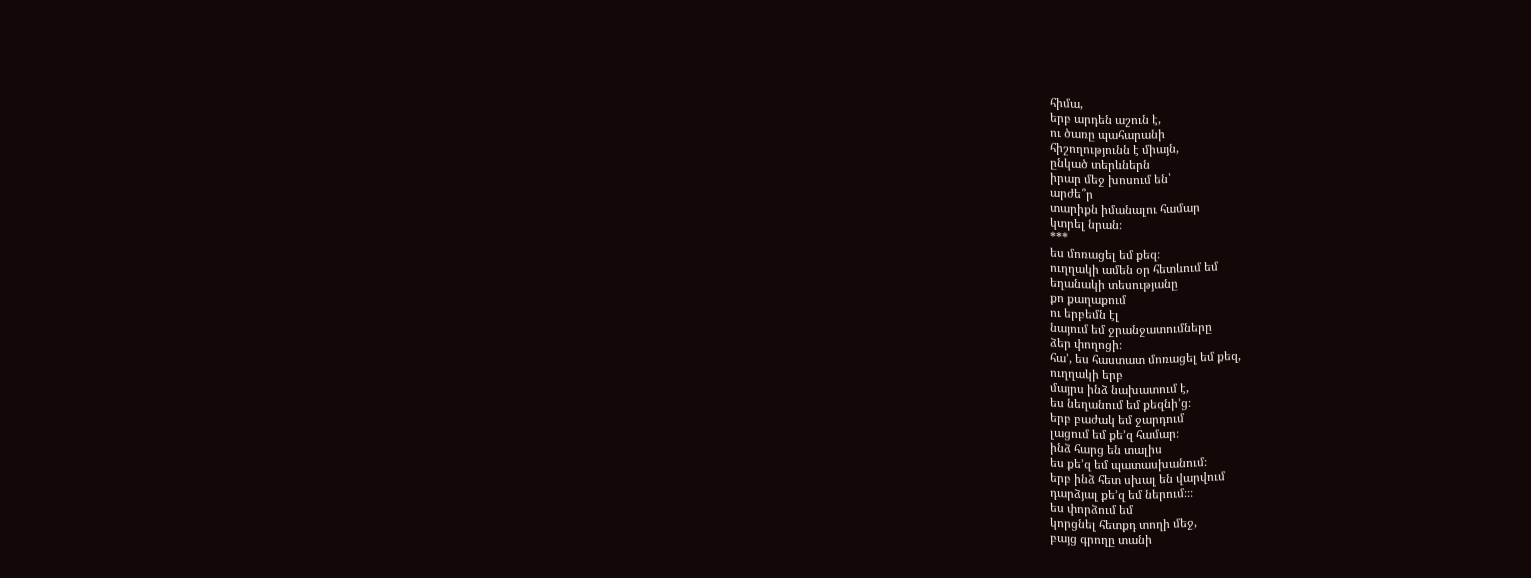հիմա,
երբ արդեն աշուն է,
ու ծառը պահարանի
հիշողությունն է միայն,
ընկած տերևներն
իրար մեջ խոսում են՝
արժե՞ր
տարիքն իմանալու համար
կտրել նրան։
***
ես մոռացել եմ քեզ։
ուղղակի ամեն օր հետևում եմ
եղանակի տեսությանը
քո քաղաքում
ու երբեմն էլ
նայում եմ ջրանջատումները
ձեր փողոցի։
հա’, ես հաստատ մոռացել եմ քեզ,
ուղղակի երբ
մայրս ինձ նախատում է,
ես նեղանում եմ քեզնի’ց։
երբ բաժակ եմ ջարդում
լացում եմ քե’զ համար։
ինձ հարց են տալիս
ես քե’զ եմ պատասխանում։
երբ ինձ հետ սխալ են վարվում
դարձյալ քե’զ եմ ներում։։։
ես փորձում եմ
կորցնել հետքդ տողի մեջ,
բայց գրողը տանի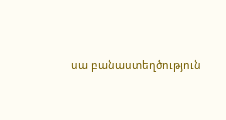սա բանաստեղծություն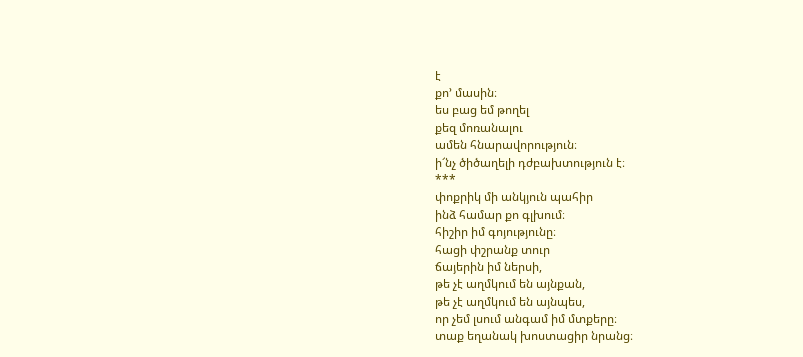է
քո’ մասին։
ես բաց եմ թողել
քեզ մոռանալու
ամեն հնարավորություն։
ի՜նչ ծիծաղելի դժբախտություն է։
***
փոքրիկ մի անկյուն պահիր
ինձ համար քո գլխում։
հիշիր իմ գոյությունը։
հացի փշրանք տուր
ճայերին իմ ներսի,
թե չէ աղմկում են այնքան,
թե չէ աղմկում են այնպես,
որ չեմ լսում անգամ իմ մտքերը։
տաք եղանակ խոստացիր նրանց։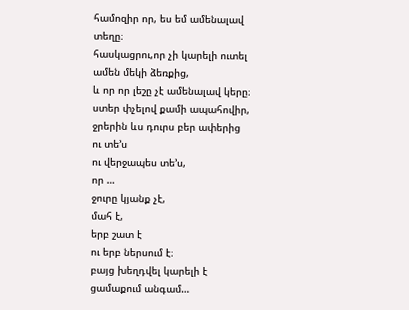համոզիր որ, ես եմ ամենալավ տեղը։
հասկացրու,որ չի կարելի ուտել
ամեն մեկի ձեռքից,
և որ որ լեշը չէ ամենալավ կերը։
ստեր փչելով քամի ապահովիր,
ջրերին ևս դուրս բեր ափերից
ու տե’ս
ու վերջապես տե’ս,
որ …
ջուրը կյանք չէ,
մահ է,
երբ շատ է
ու երբ ներսում է։
բայց խեղդվել կարելի է
ցամաքում անգամ…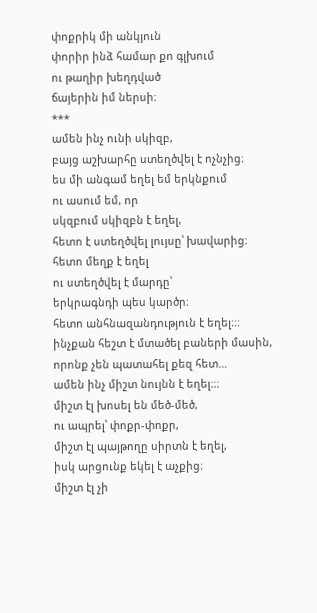փոքրիկ մի անկյուն
փորիր ինձ համար քո գլխում
ու թաղիր խեղդված
ճայերին իմ ներսի։
***
ամեն ինչ ունի սկիզբ,
բայց աշխարհը ստեղծվել է ոչնչից։
ես մի անգամ եղել եմ երկնքում
ու ասում եմ, որ
սկզբում սկիզբն է եղել,
հետո է ստեղծվել լույսը՝ խավարից։
հետո մեղք է եղել
ու ստեղծվել է մարդը՝
երկրագնդի պես կարծր։
հետո անհնազանդություն է եղել։։։
ինչքան հեշտ է մտածել բաների մասին,
որոնք չեն պատահել քեզ հետ…
ամեն ինչ միշտ նույնն է եղել։։։
միշտ էլ խոսել են մեծ-մեծ,
ու ապրել՝ փոքր-փոքր,
միշտ էլ պայթողը սիրտն է եղել,
իսկ արցունք եկել է աչքից։
միշտ էլ չի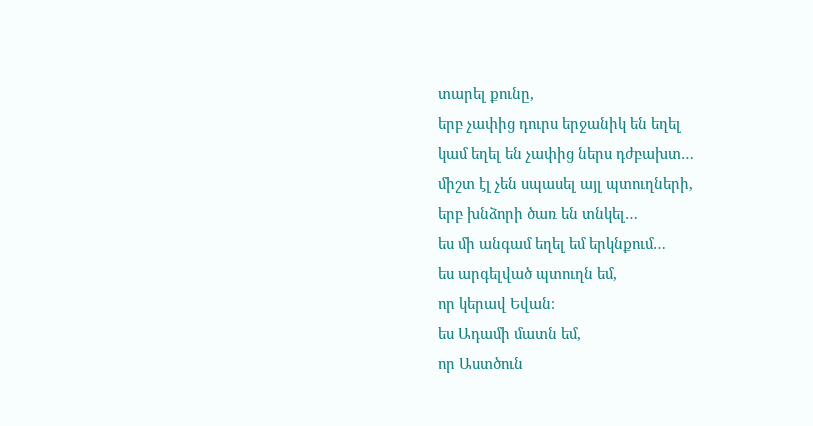տարել քունը,
երբ չափից դուրս երջանիկ են եղել
կամ եղել են չափից ներս դժբախտ…
միշտ էլ չեն սպասել այլ պտուղների,
երբ խնձորի ծառ են տնկել…
ես մի անգամ եղել եմ երկնքում…
ես արգելված պտուղն եմ,
որ կերավ Եվան։
ես Ադամի մատն եմ,
որ Աստծուն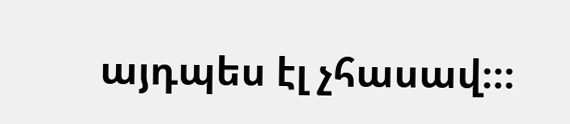այդպես էլ չհասավ։։։